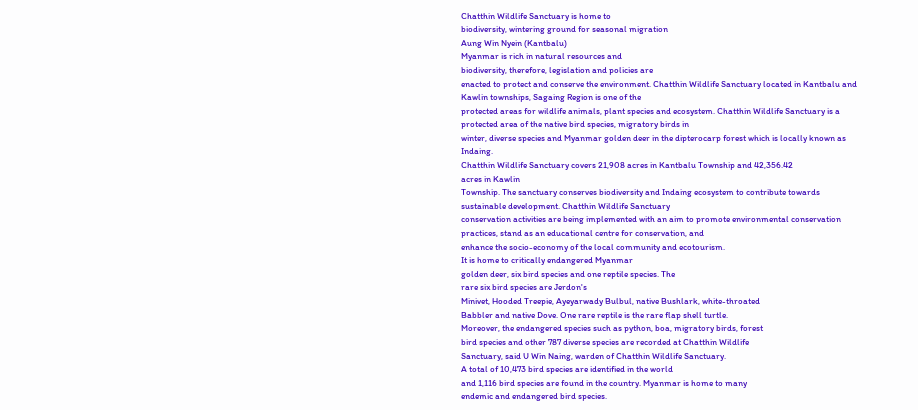Chatthin Wildlife Sanctuary is home to
biodiversity, wintering ground for seasonal migration
Aung Win Nyein (Kantbalu)
Myanmar is rich in natural resources and
biodiversity, therefore, legislation and policies are
enacted to protect and conserve the environment. Chatthin Wildlife Sanctuary located in Kantbalu and
Kawlin townships, Sagaing Region is one of the
protected areas for wildlife animals, plant species and ecosystem. Chatthin Wildlife Sanctuary is a
protected area of the native bird species, migratory birds in
winter, diverse species and Myanmar golden deer in the dipterocarp forest which is locally known as
Indaing.
Chatthin Wildlife Sanctuary covers 21,908 acres in Kantbalu Township and 42,356.42
acres in Kawlin
Township. The sanctuary conserves biodiversity and Indaing ecosystem to contribute towards
sustainable development. Chatthin Wildlife Sanctuary
conservation activities are being implemented with an aim to promote environmental conservation
practices, stand as an educational centre for conservation, and
enhance the socio-economy of the local community and ecotourism.
It is home to critically endangered Myanmar
golden deer, six bird species and one reptile species. The
rare six bird species are Jerdon's
Minivet, Hooded Treepie, Ayeyarwady Bulbul, native Bushlark, white-throated
Babbler and native Dove. One rare reptile is the rare flap shell turtle.
Moreover, the endangered species such as python, boa, migratory birds, forest
bird species and other 787 diverse species are recorded at Chatthin Wildlife
Sanctuary, said U Win Naing, warden of Chatthin Wildlife Sanctuary.
A total of 10,473 bird species are identified in the world
and 1,116 bird species are found in the country. Myanmar is home to many
endemic and endangered bird species.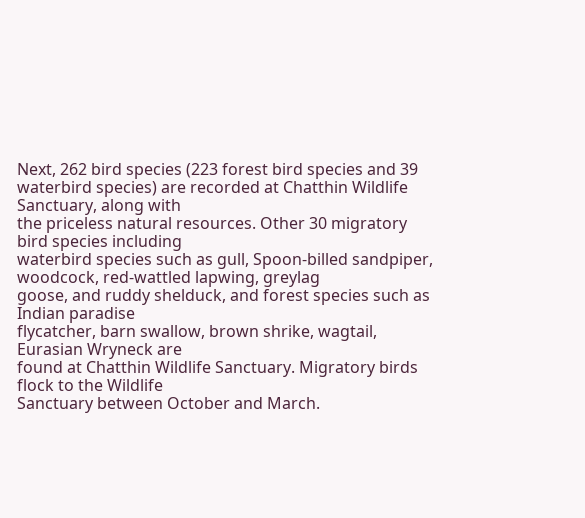Next, 262 bird species (223 forest bird species and 39
waterbird species) are recorded at Chatthin Wildlife Sanctuary, along with
the priceless natural resources. Other 30 migratory bird species including
waterbird species such as gull, Spoon-billed sandpiper, woodcock, red-wattled lapwing, greylag
goose, and ruddy shelduck, and forest species such as Indian paradise
flycatcher, barn swallow, brown shrike, wagtail, Eurasian Wryneck are
found at Chatthin Wildlife Sanctuary. Migratory birds flock to the Wildlife
Sanctuary between October and March.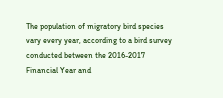The population of migratory bird species
vary every year, according to a bird survey conducted between the 2016-2017
Financial Year and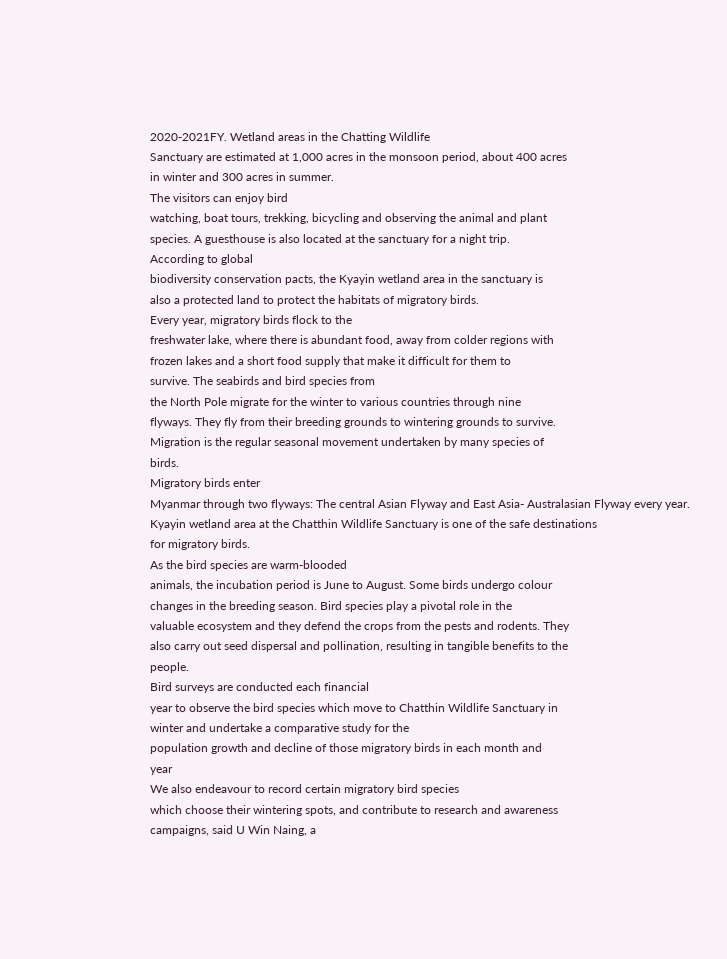2020-2021FY. Wetland areas in the Chatting Wildlife
Sanctuary are estimated at 1,000 acres in the monsoon period, about 400 acres
in winter and 300 acres in summer.
The visitors can enjoy bird
watching, boat tours, trekking, bicycling and observing the animal and plant
species. A guesthouse is also located at the sanctuary for a night trip.
According to global
biodiversity conservation pacts, the Kyayin wetland area in the sanctuary is
also a protected land to protect the habitats of migratory birds.
Every year, migratory birds flock to the
freshwater lake, where there is abundant food, away from colder regions with
frozen lakes and a short food supply that make it difficult for them to
survive. The seabirds and bird species from
the North Pole migrate for the winter to various countries through nine
flyways. They fly from their breeding grounds to wintering grounds to survive.
Migration is the regular seasonal movement undertaken by many species of
birds.
Migratory birds enter
Myanmar through two flyways: The central Asian Flyway and East Asia- Australasian Flyway every year.
Kyayin wetland area at the Chatthin Wildlife Sanctuary is one of the safe destinations
for migratory birds.
As the bird species are warm-blooded
animals, the incubation period is June to August. Some birds undergo colour
changes in the breeding season. Bird species play a pivotal role in the
valuable ecosystem and they defend the crops from the pests and rodents. They
also carry out seed dispersal and pollination, resulting in tangible benefits to the
people.
Bird surveys are conducted each financial
year to observe the bird species which move to Chatthin Wildlife Sanctuary in
winter and undertake a comparative study for the
population growth and decline of those migratory birds in each month and
year
We also endeavour to record certain migratory bird species
which choose their wintering spots, and contribute to research and awareness
campaigns, said U Win Naing, a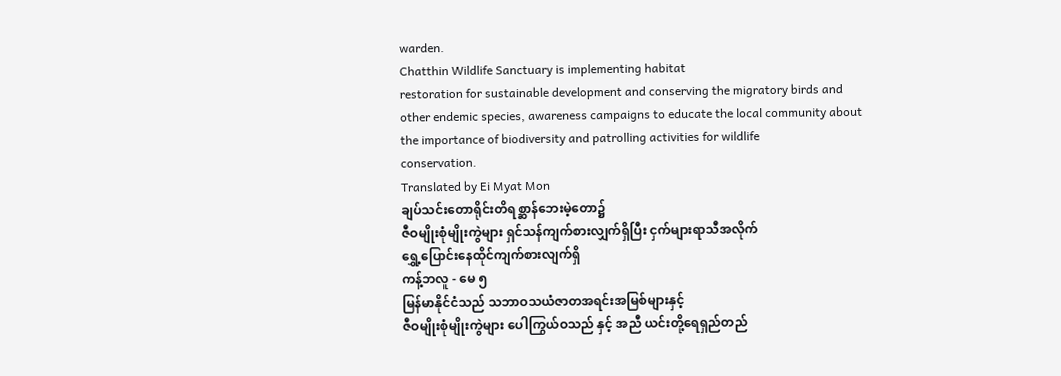warden.
Chatthin Wildlife Sanctuary is implementing habitat
restoration for sustainable development and conserving the migratory birds and
other endemic species, awareness campaigns to educate the local community about
the importance of biodiversity and patrolling activities for wildlife
conservation.
Translated by Ei Myat Mon
ချပ်သင်းတောရိုင်းတိရစ္ဆာန်ဘေးမဲ့တော၌
ဇီဝမျိုးစုံမျိုးကွဲများ ရှင်သန်ကျက်စားလျှက်ရှိပြီး ငှက်များရာသီအလိုက်
ရွှေ့ပြောင်းနေထိုင်ကျက်စားလျက်ရှိ
ကန့်ဘလူ - မေ ၅
မြန်မာနိုင်ငံသည် သဘာဝသယံဇာတအရင်းအမြစ်များနှင့်
ဇီဝမျိုးစုံမျိုးကွဲများ ပေါကြွယ်ဝသည် နှင့် အညီ ယင်းတို့ရေရှည်တည်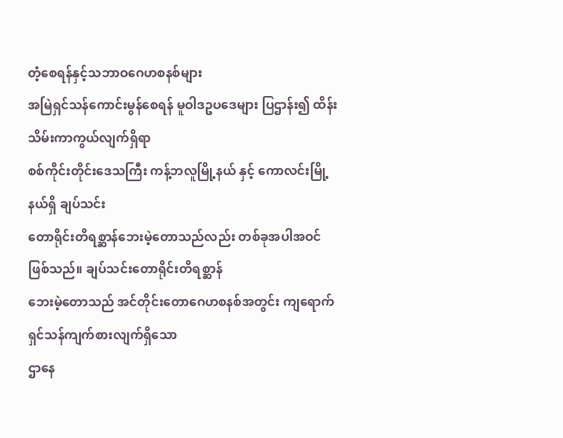တံ့စေရန်နှင့်သဘာဝဂေဟစနစ်များ
အမြဲရှင်သန်ကောင်းမွန်စေရန် မူဝါဒဥပဒေများ ပြဌာန်း၍ ထိန်းသိမ်းကာကွယ်လျက်ရှိရာ
စစ်ကိုင်းတိုင်းဒေသကြီး ကန့်ဘလူမြို့နယ် နှင့် ကောလင်းမြို့နယ်ရှိ ချပ်သင်း
တောရိုင်းတိရစ္ဆာန်ဘေးမဲ့တောသည်လည်း တစ်ခုအပါအဝင် ဖြစ်သည်။ ချပ်သင်းတောရိုင်းတိရစ္ဆာန်
ဘေးမဲ့တောသည် အင်တိုင်းတောဂေဟစနစ်အတွင်း ကျရောက်ရှင်သန်ကျက်စားလျက်ရှိသော
ဌာနေ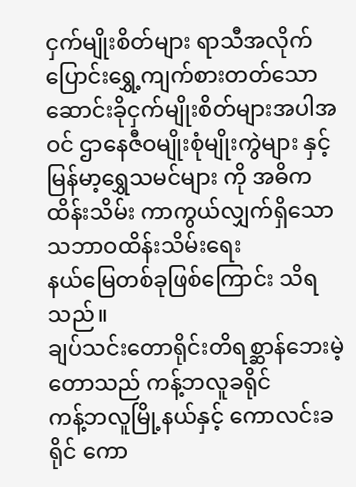ငှက်မျိုးစိတ်များ ရာသီအလိုက် ပြောင်းရွှေ့ကျက်စားတတ်သော
ဆောင်းခိုငှက်မျိုးစိတ်များအပါအဝင် ဌာနေဇီဝမျိုးစုံမျိုးကွဲများ နှင့်
မြန်မာ့ရွှေသမင်များ ကို အဓိကထိန်းသိမ်း ကာကွယ်လျှက်ရှိသော သဘာဝထိန်းသိမ်းရေး
နယ်မြေတစ်ခုဖြစ်ကြောင်း သိရသည်။
ချပ်သင်းတောရိုင်းတိရစ္ဆာန်ဘေးမဲ့တောသည် ကန့်ဘလူခရိုင်
ကန့်ဘလူမြို့နယ်နှင့် ကောလင်းခရိုင် ကော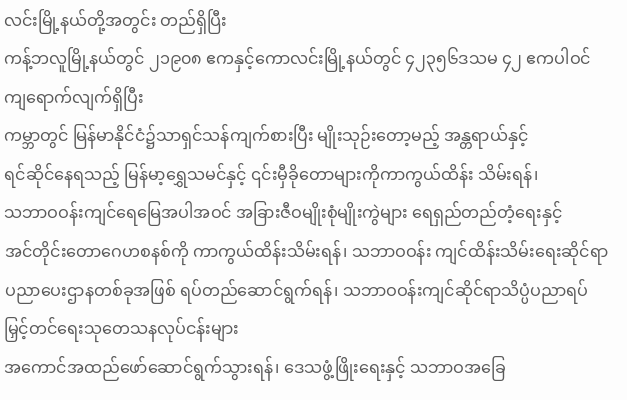လင်းမြို့နယ်တို့အတွင်း တည်ရှိပြီး
ကန့်ဘလူမြို့နယ်တွင် ၂၁၉၀၈ ဧကနှင့်ကောလင်းမြို့နယ်တွင် ၄၂၃၅၆ဒသမ ၄၂ ဧကပါဝင်ကျရောက်လျက်ရှိပြီး
ကမ္ဘာတွင် မြန်မာနိုင်ငံ၌သာရှင်သန်ကျက်စားပြီး မျိုးသုဉ်းတော့မည့် အန္တရာယ်နှင့်
ရင်ဆိုင်နေရသည့် မြန်မာ့ရွှေသမင်နှင့် ၎င်းမှီခိုတောများကိုကာကွယ်ထိန်း သိမ်းရန်၊
သဘာဝဝန်းကျင်ရေမြေအပါအဝင် အခြားဇီဝမျိုးစုံမျိုးကွဲများ ရေရှည်တည်တံ့ရေးနှင့်
အင်တိုင်းတောဂေဟစနစ်ကို ကာကွယ်ထိန်းသိမ်းရန်၊ သဘာဝဝန်း ကျင်ထိန်းသိမ်းရေးဆိုင်ရာ
ပညာပေးဌာနတစ်ခုအဖြစ် ရပ်တည်ဆောင်ရွက်ရန်၊ သဘာဝဝန်းကျင်ဆိုင်ရာသိပ္ပံပညာရပ်
မြှင့်တင်ရေးသုတေသနလုပ်ငန်းများ
အကောင်အထည်ဖော်ဆောင်ရွက်သွားရန်၊ ဒေသဖွံ့ဖြိုးရေးနှင့် သဘာဝအခြေ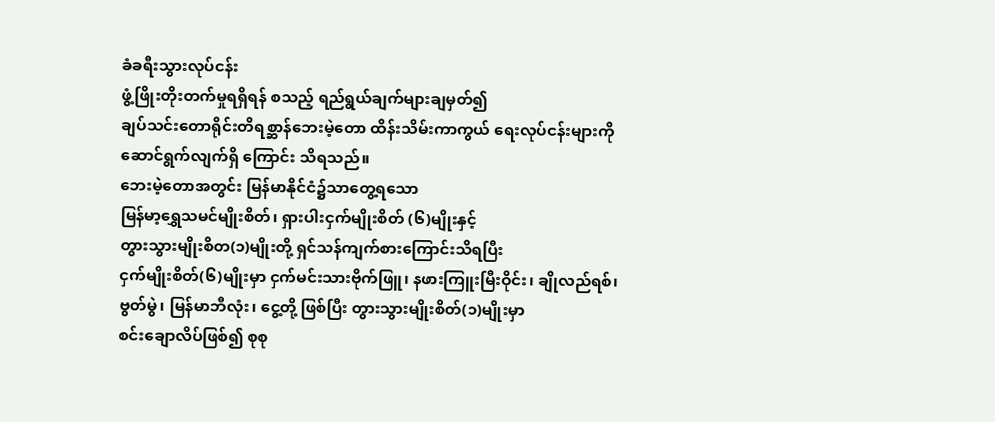ခံခရီးသွားလုပ်ငန်း
ဖွံ့ဖြိုးတိုးတက်မှုရရှိရန် စသည့် ရည်ရွယ်ချက်များချမှတ်၍
ချပ်သင်းတောရိုင်းတိရစ္ဆာန်ဘေးမဲ့တော ထိန်းသိမ်းကာကွယ် ရေးလုပ်ငန်းများကို
ဆောင်ရွက်လျက်ရှိ ကြောင်း သိရသည်။
ဘေးမဲ့တောအတွင်း မြန်မာနိုင်ငံ၌သာတွေ့ရသော
မြန်မာ့ရွှေသမင်မျိုးစိတ်၊ ရှားပါးငှက်မျိုးစိတ် (၆)မျိုးနှင့်
တွားသွားမျိုးစိတ(၁)မျိုးတို့ ရှင်သန်ကျက်စားကြောင်းသိရပြီး
ငှက်မျိုးစိတ်(၆)မျိုးမှာ ငှက်မင်းသားဗိုက်ဖြူ၊ နဖားကြူးမြီးဝိုင်း၊ ချိုလည်ရစ်၊
ဗွတ်မွဲ၊ မြန်မာဘီလုံး၊ ငွေ့တို့ ဖြစ်ပြီး တွားသွားမျိုးစိတ်(၁)မျိုးမှာ
စင်းချောလိပ်ဖြစ်၍ စုစု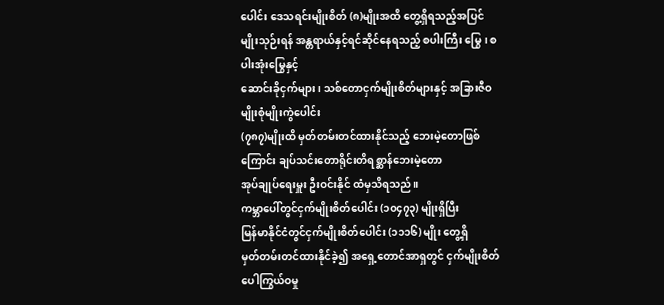ပေါင်း ဒေသရင်းမျိုးစိတ် (၈)မျိုးအထိ တွေ့ရှိရသည့်အပြင်
မျိုးသုဉ်းရန် အန္တရာယ်နှင့်ရင်ဆိုင်နေရသည့် စပါးကြီး မြွေ၊ စပါးအုံးမြွေနှင့်
ဆောင်းခိုငှက်များ၊ သစ်တောငှက်မျိုးစိတ်များနှင့် အခြားဇီဝမျိုးစုံမျိုးကွဲပေါင်း
(၇၈၇)မျိုးထိ မှတ်တမ်းတင်ထားနိုင်သည့် ဘေးမဲ့တောဖြစ်ကြောင်း ချပ်သင်းတောရိုင်းတိရစ္ဆာန်ဘေးမဲ့တော
အုပ်ချုပ်ရေးမှူး ဦးဝင်းနိုင် ထံမှသိရသည်။
ကမ္ဘာပေါ်တွင်ငှက်မျိုးစိတ်ပေါင်း (၁၀၄၇၃) မျိုးရှိပြီး
မြန်မာနိုင်ငံတွင်ငှက်မျိုးစိတ်ပေါင်း (၁၁၁၆) မျိုး တွေ့ရှိ
မှတ်တမ်းတင်ထားနိုင်ခဲ့၍ အရှေ့တောင်အာရှတွင် ငှက်မျိုးစိတ်ပေါကြွယ်ဝမှု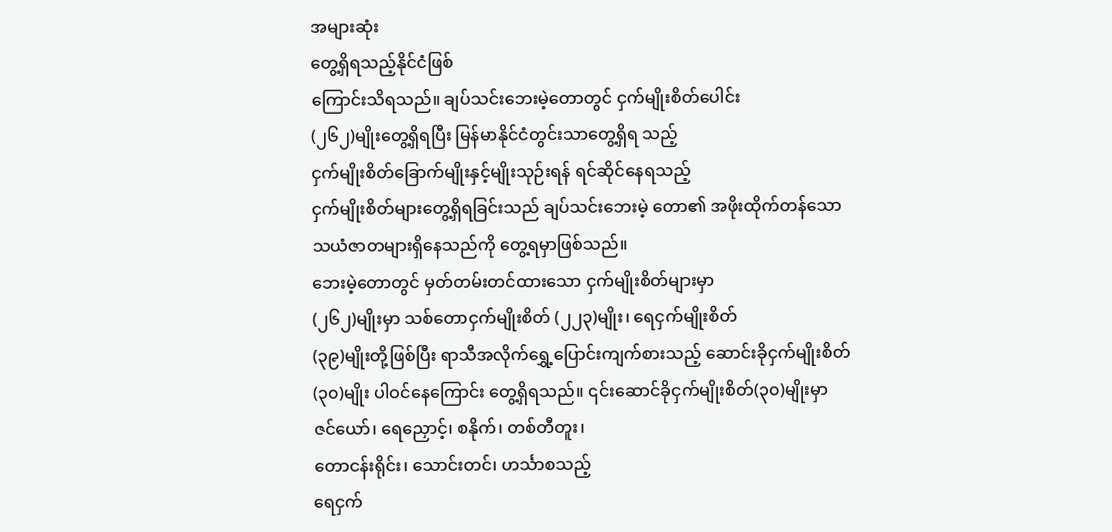အများဆုံး
တွေ့ရှိရသည့်နိုင်ငံဖြစ်
ကြောင်းသိရသည်။ ချပ်သင်းဘေးမဲ့တောတွင် ငှက်မျိုးစိတ်ပေါင်း
(၂၆၂)မျိုးတွေ့ရှိရပြီး မြန်မာနိုင်ငံတွင်းသာတွေ့ရှိရ သည့်
ငှက်မျိုးစိတ်ခြောက်မျိုးနှင့်မျိုးသုဉ်းရန် ရင်ဆိုင်နေရသည့်
ငှက်မျိုးစိတ်များတွေ့ရှိရခြင်းသည် ချပ်သင်းဘေးမဲ့ တော၏ အဖိုးထိုက်တန်သော
သယံဇာတများရှိနေသည်ကို တွေ့ရမှာဖြစ်သည်။
ဘေးမဲ့တောတွင် မှတ်တမ်းတင်ထားသော ငှက်မျိုးစိတ်များမှာ
(၂၆၂)မျိုးမှာ သစ်တောငှက်မျိုးစိတ် (၂၂၃)မျိုး၊ ရေငှက်မျိုးစိတ်
(၃၉)မျိုးတို့ဖြစ်ပြီး ရာသီအလိုက်ရွှေ့ပြောင်းကျက်စားသည့် ဆောင်းခိုငှက်မျိုးစိတ်
(၃၀)မျိုး ပါဝင်နေကြောင်း တွေ့ရှိရသည်။ ၎င်းဆောင်ခိုငှက်မျိုးစိတ်(၃၀)မျိုးမှာ
ဇင်ယော်၊ ရေညှောင့်၊ စနိုက်၊ တစ်တီတူး၊
တောငန်းရိုင်း၊ သောင်းတင်၊ ဟင်္သာစသည့်
ရေငှက်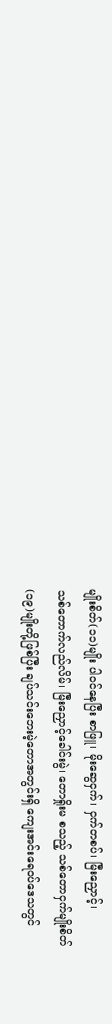မျိုးစိတ်(၁၁)မျိုး ပါဝင်နေပြီး စာဖြူ၊ မိုးဆွေငှက်၊ ငှက်တစပ်၊ မြီးညှောင့်၊
သစ်တောက်လည်လိမ်၊ မြီးညှောင့်ခေါင်းမွဲ၊ တောရှိုးမ စသည့် သစ်တောငှက်မျိုးစိတ်
(၁၉)မျိုးတို့ဖြစ်ပြီး ချပ်သင်းဘေးမဲ့တောအတွင်းရှိ ကျေးအင်းရေဝပ်ဒေသတွင်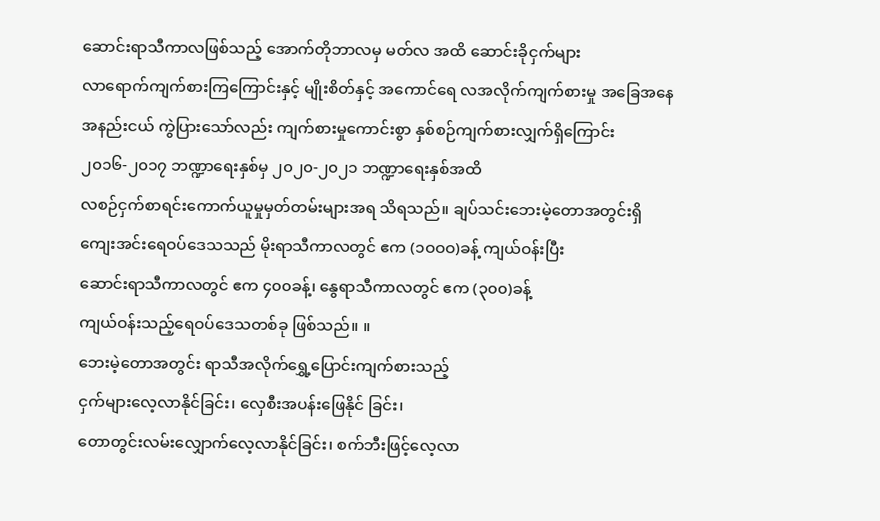ဆောင်းရာသီကာလဖြစ်သည့် အောက်တိုဘာလမှ မတ်လ အထိ ဆောင်းခိုငှက်များ
လာရောက်ကျက်စားကြကြောင်းနှင့် မျိုးစိတ်နှင့် အကောင်ရေ လအလိုက်ကျက်စားမှု အခြေအနေ
အနည်းငယ် ကွဲပြားသော်လည်း ကျက်စားမှုကောင်းစွာ နှစ်စဉ်ကျက်စားလျှက်ရှိကြောင်း
၂၀၁၆-၂၀၁၇ ဘဏ္ဍာရေးနှစ်မှ ၂၀၂၀-၂၀၂၁ ဘဏ္ဍာရေးနှစ်အထိ
လစဉ်ငှက်စာရင်းကောက်ယူမှုမှတ်တမ်းများအရ သိရသည်။ ချပ်သင်းဘေးမဲ့တောအတွင်းရှိ
ကျေးအင်းရေဝပ်ဒေသသည် မိုးရာသီကာလတွင် ဧက (၁ဝဝဝ)ခန့် ကျယ်ဝန်းပြီး
ဆောင်းရာသီကာလတွင် ဧက ၄၀၀ခန့်၊ နွေရာသီကာလတွင် ဧက (၃၀၀)ခန့်
ကျယ်ဝန်းသည့်ရေဝပ်ဒေသတစ်ခု ဖြစ်သည်။ ။
ဘေးမဲ့တောအတွင်း ရာသီအလိုက်ရွှေ့ပြောင်းကျက်စားသည့်
ငှက်များလေ့လာနိုင်ခြင်း၊ လှေစီးအပန်းဖြေနိုင် ခြင်း၊
တောတွင်းလမ်းလျှောက်လေ့လာနိုင်ခြင်း၊ စက်ဘီးဖြင့်လေ့လာ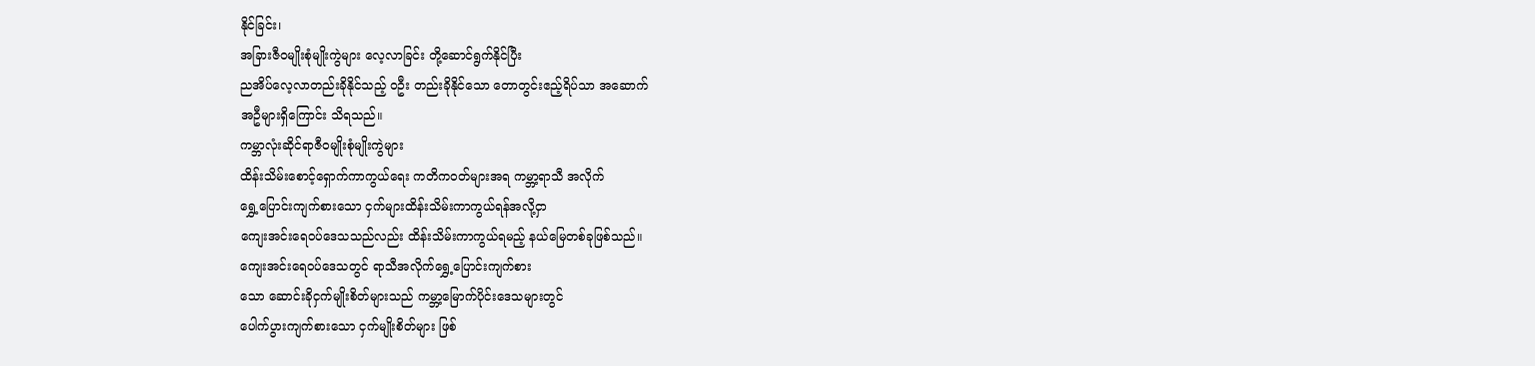နိုင်ခြင်း၊
အခြားဇီဝမျိုးစုံမျိုးကွဲများ လေ့လာခြင်း တို့ဆောင်ရွက်နိုင်ပြီး
ညအိပ်လေ့လာတည်းခိုနိုင်သည့် ၀ဦး တည်းခိုနိုင်သော တောတွင်းဧည့်ရိပ်သာ အဆောက်
အဦများရှိကြောင်း သိရသည်။
ကမ္ဘာလုံးဆိုင်ရာဇီဝမျိုးစုံမျိုးကွဲများ
ထိန်းသိမ်းစောင့်ရှောက်ကာကွယ်ရေး ကတိကဝတ်များအရ ကမ္ဘာ့ရာသီ အလိုက်
ရွှေ့ပြောင်းကျက်စားသော ငှက်များထိန်းသိမ်းကာကွယ်ရန်အလို့ငှာ
ကျေးအင်းရေဝပ်ဒေသသည်လည်း ထိန်းသိမ်းကာကွယ်ရမည့် နယ်မြေတစ်ခုဖြစ်သည်။
ကျေးအင်းရေဝပ်ဒေသတွင် ရာသီအလိုက်ရွှေ့ပြောင်းကျက်စား
သော ဆောင်းခိုငှက်မျိုးစိတ်များသည် ကမ္ဘာ့မြောက်ပိုင်းဒေသများတွင်
ပေါက်ပွားကျက်စားသော ငှက်မျိုးစိတ်များ ဖြစ်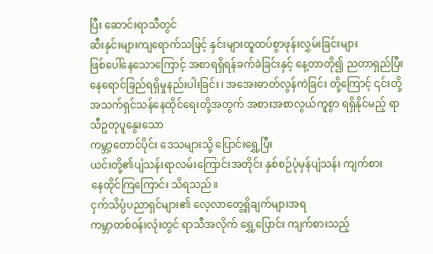ပြီး ဆောင်းရာသီတွင်
ဆီးနှင်းများကျရောက်သဖြင့် နှင်းများထူထပ်စွာဖုန်းလွှမ်းခြင်းများ
ဖြစ်ပေါ်နေသောကြောင့် အစာရရှိရန်ခက်ခဲခြင်းနှင့် နေ့တာတို၍ ညတာရှည်ပြီး
နေရောင်ခြည်ရရှိမှုနည်းပါးခြင်း၊ အအေးဓာတ်လွန်ကဲခြင်း တို့ကြောင့် ၎င်းတို့
အသက်ရှင်သန်နေထိုင်ရေးတို့အတွက် အစားအစာလွယ်ကူစွာ ရရှိနိုင်မည့် ရာသီဥတုပူနွေးသော
ကမ္ဘာ့တောင်ပိုင်း ဒေသများသို့ ပြောင်းရွှေ့ပြီး
ယင်းတို့၏ပျံသန်းရာလမ်းကြောင်းအတိုင်း နှစ်စဉ်ပုံမှန်ပျံသန်း ကျက်စား
နေထိုင်ကြကြောင်း သိရသည်။
ငှက်သိပ္ပံပညာရှင်များ၏ လေ့လာတွေ့ရှိချက်များအရ
ကမ္ဘာတစ်ဝန်းလုံးတွင် ရာသီအလိုက် ရွှေ့ပြောင်း ကျက်စားသည့်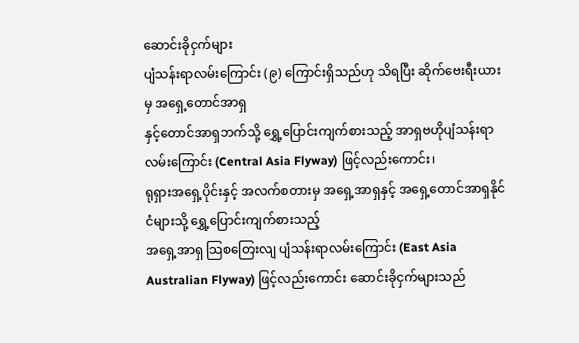ဆောင်းခိုငှက်များ
ပျံသန်းရာလမ်းကြောင်း (၉) ကြောင်းရှိသည်ဟု သိရပြီး ဆိုက်ဗေးရီးယားမှ အရှေ့တောင်အာရှ
နှင့်တောင်အာရှဘက်သို့ ရွှေ့ပြောင်းကျက်စားသည့် အာရှဗဟိုပျံသန်းရာလမ်းကြောင်း (Central Asia Flyway) ဖြင့်လည်းကောင်း၊
ရုရှားအရှေ့ပိုင်းနှင့် အလက်စတားမှ အရှေ့အာရှနှင့် အရှေ့တောင်အာရှနိုင်ငံများသို့ ရွှေ့ပြောင်းကျက်စားသည့်
အရှေ့အာရှ သြစတြေးလျ ပျံသန်းရာလမ်းကြောင်း (East Asia Australian Flyway) ဖြင့်လည်းကောင်း ဆောင်းခိုငှက်များသည်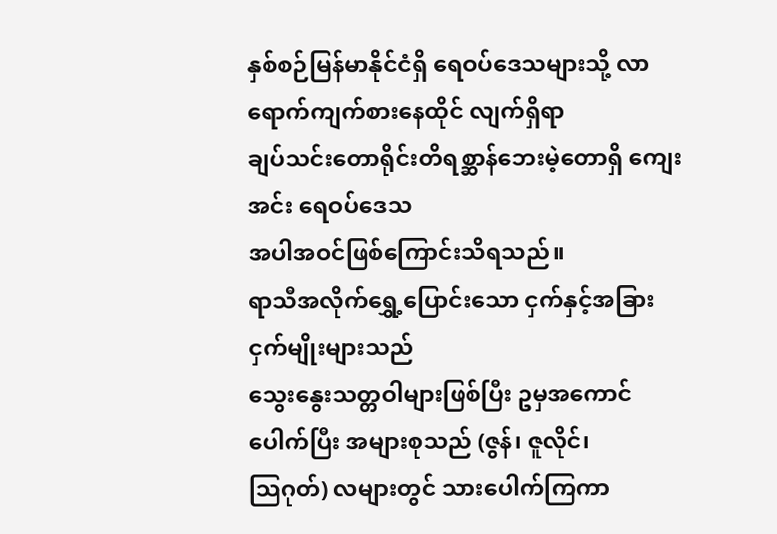နှစ်စဉ်မြန်မာနိုင်ငံရှိ ရေဝပ်ဒေသများသို့ လာရောက်ကျက်စားနေထိုင် လျက်ရှိရာ
ချပ်သင်းတောရိုင်းတိရစ္ဆာန်ဘေးမဲ့တောရှိ ကျေးအင်း ရေဝပ်ဒေသ
အပါအဝင်ဖြစ်ကြောင်းသိရသည်။
ရာသီအလိုက်ရွှေ့ပြောင်းသော ငှက်နှင့်အခြားငှက်မျိုးများသည်
သွေးနွေးသတ္တဝါများဖြစ်ပြီး ဥမှအကောင် ပေါက်ပြီး အများစုသည် (ဇွန်၊ ဇူလိုင်၊
သြဂုတ်) လများတွင် သားပေါက်ကြကာ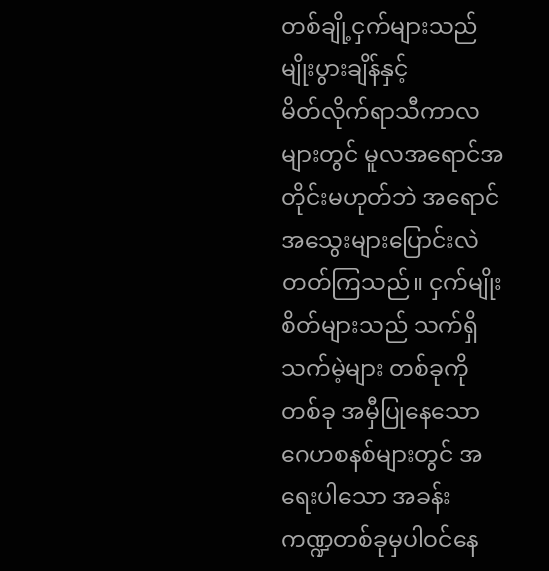တစ်ချို့ငှက်များသည် မျိုးပွားချိန်နှင့်
မိတ်လိုက်ရာသီကာလများတွင် မူလအရောင်အတိုင်းမဟုတ်ဘဲ အရောင်အသွေးများပြောင်းလဲ
တတ်ကြသည်။ ငှက်မျိုးစိတ်များသည် သက်ရှိသက်မဲ့များ တစ်ခုကိုတစ်ခု အမှီပြုနေသော
ဂေဟစနစ်များတွင် အရေးပါသော အခန်း ကဏ္ဍတစ်ခုမှပါဝင်နေ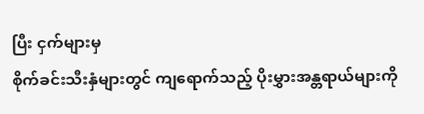ပြီး ငှက်များမှ
စိုက်ခင်းသီးနှံများတွင် ကျရောက်သည့် ပိုးမွှားအန္တရာယ်များကို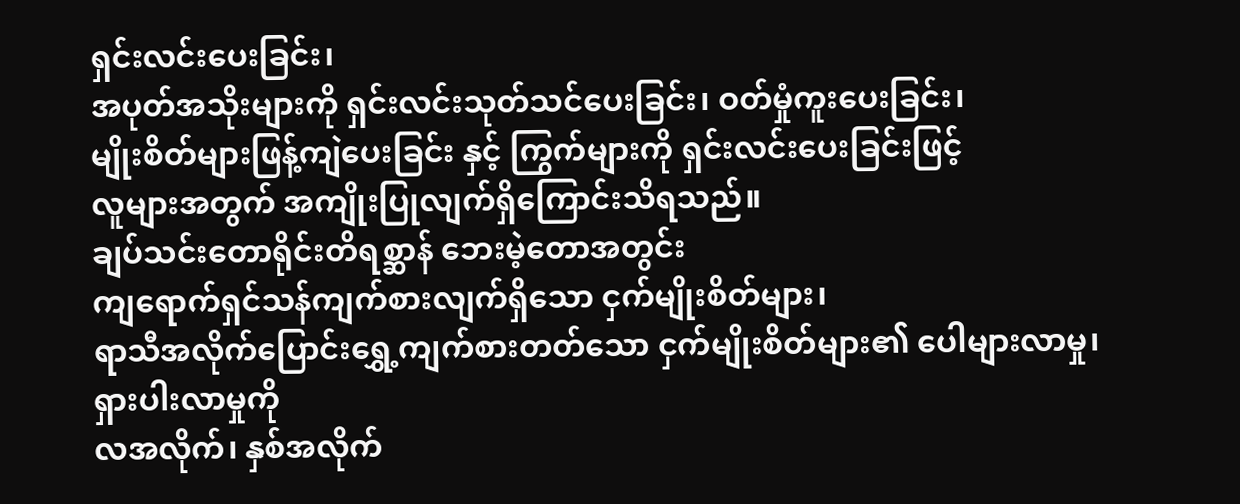ရှင်းလင်းပေးခြင်း၊
အပုတ်အသိုးများကို ရှင်းလင်းသုတ်သင်ပေးခြင်း၊ ဝတ်မှုံကူးပေးခြင်း၊
မျိုးစိတ်များဖြန့်ကျဲပေးခြင်း နှင့် ကြွက်များကို ရှင်းလင်းပေးခြင်းဖြင့်
လူများအတွက် အကျိုးပြုလျက်ရှိကြောင်းသိရသည်။
ချပ်သင်းတောရိုင်းတိရစ္ဆာန် ဘေးမဲ့တောအတွင်း
ကျရောက်ရှင်သန်ကျက်စားလျက်ရှိသော ငှက်မျိုးစိတ်များ၊
ရာသီအလိုက်ပြောင်းရွှေ့ကျက်စားတတ်သော ငှက်မျိုးစိတ်များ၏ ပေါများလာမှု၊ ရှားပါးလာမှုကို
လအလိုက်၊ နှစ်အလိုက်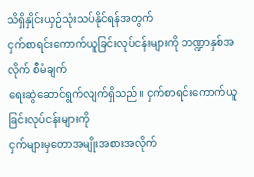သိရှိနှိုင်းယှဉ်သုံးသပ်နိုင်ရန်အတွက်
ငှက်စာရင်းကောက်ယူခြင်းလုပ်ငန်းများကို ဘဏ္ဍာနှစ်အလိုက် စီမံချက်
ရေးဆွဲဆောင်ရွက်လျက်ရှိသည်။ ငှက်စာရင်းကောက်ယူခြင်းလုပ်ငန်းများကို
ငှက်များမှတောအမျိုးအစားအလိုက်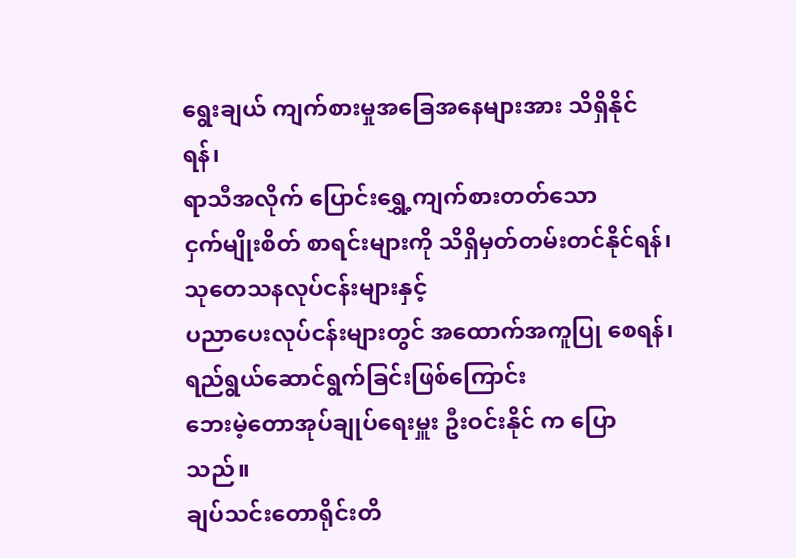ရွေးချယ် ကျက်စားမှုအခြေအနေများအား သိရှိနိုင်ရန်၊
ရာသီအလိုက် ပြောင်းရွှေ့ကျက်စားတတ်သော
ငှက်မျိုးစိတ် စာရင်းများကို သိရှိမှတ်တမ်းတင်နိုင်ရန်၊ သုတေသနလုပ်ငန်းများနှင့်
ပညာပေးလုပ်ငန်းများတွင် အထောက်အကူပြု စေရန်၊ ရည်ရွယ်ဆောင်ရွက်ခြင်းဖြစ်ကြောင်း
ဘေးမဲ့တောအုပ်ချုပ်ရေးမှူး ဦးဝင်းနိုင် က ပြောသည်။
ချပ်သင်းတောရိုင်းတိ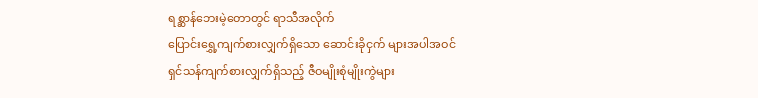ရစ္ဆာန်ဘေးမဲ့တောတွင် ရာသီအလိုက်
ပြောင်းရွှေ့ကျက်စားလျှက်ရှိသော ဆောင်းခိုငှက် များအပါအဝင်
ရှင်သန်ကျက်စားလျှက်ရှိသည့် ဇီဝမျိုးစုံမျိုးကွဲများ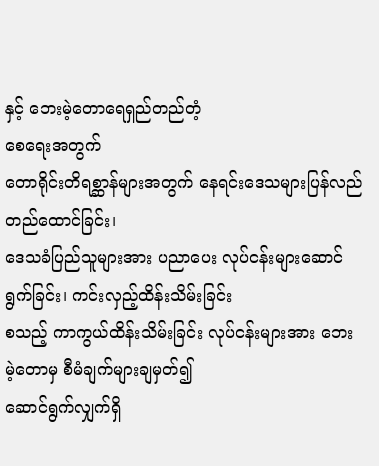နှင့် ဘေးမဲ့တောရေရှည်တည်တံ့
စေရေးအတွက်
တောရိုင်းတိရစ္ဆာန်များအတွက် နေရင်းဒေသများပြန်လည်တည်ထောင်ခြင်း၊
ဒေသခံပြည်သူများအား ပညာပေး လုပ်ငန်းများဆောင်ရွက်ခြင်း၊ ကင်းလှည့်ထိန်းသိမ်းခြင်း
စသည့် ကာကွယ်ထိန်းသိမ်းခြင်း လုပ်ငန်းများအား ဘေးမဲ့တောမှ စီမံချက်များချမှတ်၍
ဆောင်ရွက်လျှက်ရှိ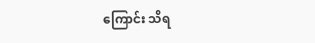ကြောင်း သိရ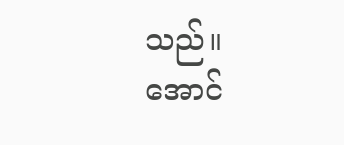သည်။
အောင်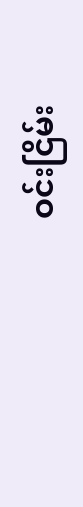ဝင်းငြိမ်း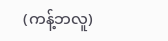(ကန့်ဘလူ)